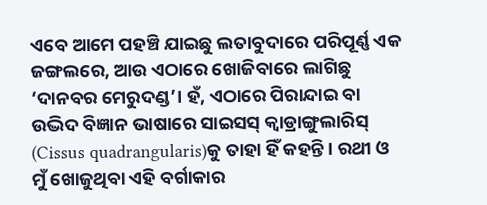ଏବେ ଆମେ ପହଞ୍ଚି ଯାଇଛୁ ଲତାବୁଦାରେ ପରିପୂର୍ଣ୍ଣ ଏକ ଜଙ୍ଗଲରେ, ଆଉ ଏଠାରେ ଖୋଜିବାରେ ଲାଗିଛୁ ‘ଦାନବର ମେରୁଦଣ୍ଡ’। ହଁ, ଏଠାରେ ପିରାନ୍ଦାଇ ବା ଉଦ୍ଭିଦ ବିଜ୍ଞାନ ଭାଷାରେ ସାଇସସ୍ କ୍ୱାଡ୍ରାଙ୍ଗୁଲାରିସ୍ (Cissus quadrangularis)କୁ ତାହା ହିଁ କହନ୍ତି। ରଥୀ ଓ ମୁଁ ଖୋଜୁଥିବା ଏହି ବର୍ଗାକାର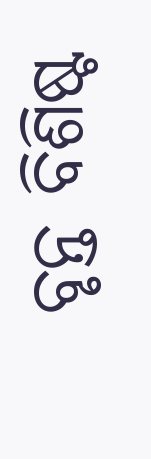ବୃନ୍ତ ବିଶିଷ୍ଟ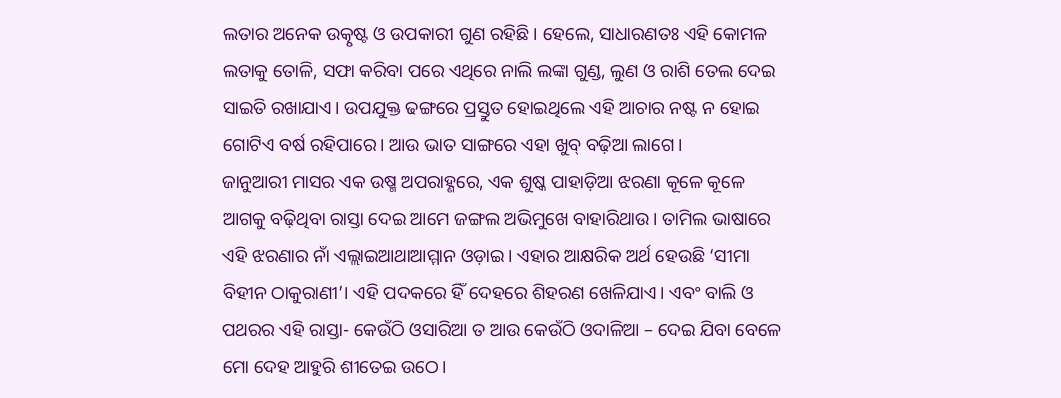ଲତାର ଅନେକ ଉତ୍କୃଷ୍ଟ ଓ ଉପକାରୀ ଗୁଣ ରହିଛି। ହେଲେ, ସାଧାରଣତଃ ଏହି କୋମଳ ଲତାକୁ ତୋଳି, ସଫା କରିବା ପରେ ଏଥିରେ ନାଲି ଲଙ୍କା ଗୁଣ୍ଡ, ଲୁଣ ଓ ରାଶି ତେଲ ଦେଇ ସାଇତି ରଖାଯାଏ। ଉପଯୁକ୍ତ ଢଙ୍ଗରେ ପ୍ରସ୍ତୁତ ହୋଇଥିଲେ ଏହି ଆଚାର ନଷ୍ଟ ନ ହୋଇ ଗୋଟିଏ ବର୍ଷ ରହିପାରେ। ଆଉ ଭାତ ସାଙ୍ଗରେ ଏହା ଖୁବ୍ ବଢ଼ିଆ ଲାଗେ।
ଜାନୁଆରୀ ମାସର ଏକ ଉଷ୍ମ ଅପରାହ୍ଣରେ, ଏକ ଶୁଷ୍କ ପାହାଡ଼ିଆ ଝରଣା କୂଳେ କୂଳେ ଆଗକୁ ବଢ଼ିଥିବା ରାସ୍ତା ଦେଇ ଆମେ ଜଙ୍ଗଲ ଅଭିମୁଖେ ବାହାରିଥାଉ। ତାମିଲ ଭାଷାରେ ଏହି ଝରଣାର ନାଁ ଏଲ୍ଲାଇଆଥାଆମ୍ମାନ ଓଡ଼ାଇ। ଏହାର ଆକ୍ଷରିକ ଅର୍ଥ ହେଉଛି ‘ସୀମା ବିହୀନ ଠାକୁରାଣୀ’। ଏହି ପଦକରେ ହିଁ ଦେହରେ ଶିହରଣ ଖେଳିଯାଏ। ଏବଂ ବାଲି ଓ ପଥରର ଏହି ରାସ୍ତା- କେଉଁଠି ଓସାରିଆ ତ ଆଉ କେଉଁଠି ଓଦାଳିଆ – ଦେଇ ଯିବା ବେଳେ ମୋ ଦେହ ଆହୁରି ଶୀତେଇ ଉଠେ।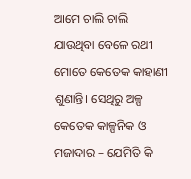ଆମେ ଚାଲି ଚାଲି ଯାଉଥିବା ବେଳେ ରଥୀ ମୋତେ କେତେକ କାହାଣୀ ଶୁଣାନ୍ତି। ସେଥିରୁ ଅଳ୍ପ କେତେକ କାଳ୍ପନିକ ଓ ମଜାଦାର – ଯେମିତି କି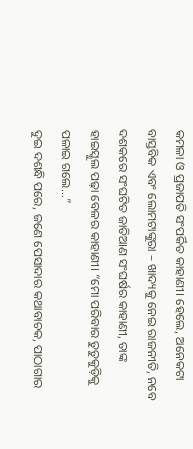କମଳା ଓ ପ୍ରଜାପତି ସଂପର୍କିତ କାହାଣୀ। ହେଲେ, ଅନେକଟା ବାସ୍ତବିକ ଏବଂ ଲୋମଟାଙ୍କୁରା – ଖାଦ୍ୟକୁ ନେଇ ରାଜନୀତି, ନବେ ଦଶକରେ ସଂଘଟିତ ଜାତିଆଣ ସଂଘର୍ଷର କାହାଣୀ, ତାଙ୍କ ହାଇସ୍କୁଲ ପଢ଼ା ବେଳର କାହାଣୀ। “ମୋ ପରିବାର ତୁତୁକୁଡ଼ିକୁ ପଳାଇ ଗଲେ...”
ଦୁଇ ଦଶନ୍ଧି ପରେ, ଜଣେ ପେସାଦାର କଥାବାଚକ, ପାଠାଗାର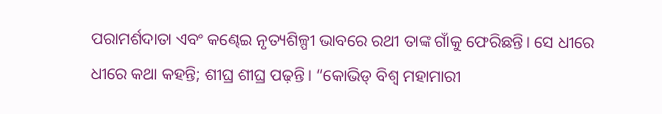ପରାମର୍ଶଦାତା ଏବଂ କଣ୍ଢେଇ ନୃତ୍ୟଶିଳ୍ପୀ ଭାବରେ ରଥୀ ତାଙ୍କ ଗାଁକୁ ଫେରିଛନ୍ତି। ସେ ଧୀରେ ଧୀରେ କଥା କହନ୍ତି; ଶୀଘ୍ର ଶୀଘ୍ର ପଢ଼ନ୍ତି। “କୋଭିଡ୍ ବିଶ୍ୱ ମହାମାରୀ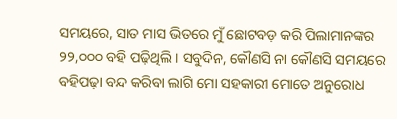ସମୟରେ, ସାତ ମାସ ଭିତରେ ମୁଁ ଛୋଟବଡ଼ କରି ପିଲାମାନଙ୍କର ୨୨,୦୦୦ ବହି ପଢ଼ିଥିଲି। ସବୁଦିନ, କୌଣସି ନା କୌଣସି ସମୟରେ ବହିପଢ଼ା ବନ୍ଦ କରିବା ଲାଗି ମୋ ସହକାରୀ ମୋତେ ଅନୁରୋଧ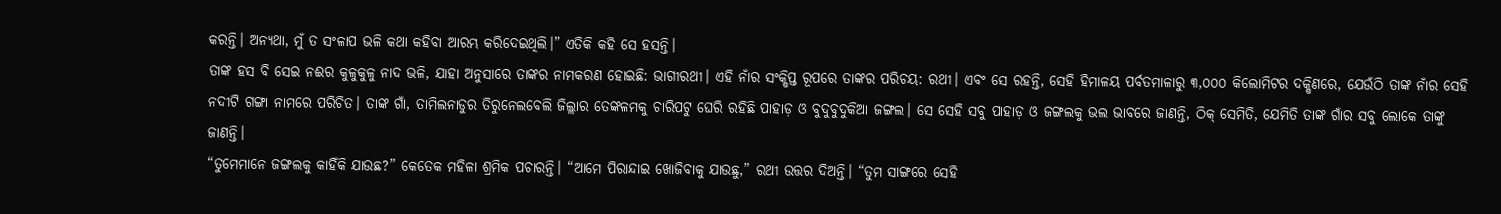କରନ୍ତି। ଅନ୍ୟଥା, ମୁଁ ତ ସଂଳାପ ଭଳି କଥା କହିବା ଆରମ୍ଭ କରିଦେଇଥିଲି।” ଏତିକି କହି ସେ ହସନ୍ତି।
ତାଙ୍କ ହସ ବି ସେଇ ନଈର କୁଳୁକୁଳୁ ନାଦ ଭଳି, ଯାହା ଅନୁସାରେ ତାଙ୍କର ନାମକରଣ ହୋଇଛି: ଭାଗୀରଥୀ। ଏହି ନାଁର ସଂକ୍ଷିପ୍ତ ରୂପରେ ତାଙ୍କର ପରିଚୟ: ରଥୀ। ଏବଂ ସେ ରହନ୍ତି, ସେହି ହିମାଳୟ ପର୍ବତମାଳାରୁ ୩,୦୦୦ କିଲୋମିଟର ଦକ୍ଷିଣରେ, ଯେଉଁଠି ତାଙ୍କ ନାଁର ସେହି ନଦୀଟି ଗଙ୍ଗା ନାମରେ ପରିଚିତ। ତାଙ୍କ ଗାଁ, ତାମିଲନାଡୁର ତିରୁନେଲବେଲି ଜିଲ୍ଲାର ତେଙ୍କଳମକୁ ଚାରିପଟୁ ଘେରି ରହିଛି ପାହାଡ଼ ଓ ବୁଦୁବୁଦୁକିଆ ଜଙ୍ଗଲ। ସେ ସେହି ସବୁ ପାହାଡ଼ ଓ ଜଙ୍ଗଲକୁ ଭଲ ଭାବରେ ଜାଣନ୍ତି, ଠିକ୍ ସେମିତି, ଯେମିତି ତାଙ୍କ ଗାଁର ସବୁ ଲୋକେ ତାଙ୍କୁ ଜାଣନ୍ତି।
“ତୁମେମାନେ ଜଙ୍ଗଲକୁ କାହିଁକି ଯାଉଛ?” କେତେକ ମହିଳା ଶ୍ରମିକ ପଚାରନ୍ତି। “ଆମେ ପିରାନ୍ଦାଇ ଖୋଜିବାକୁ ଯାଉଛୁ,” ରଥୀ ଉତ୍ତର ଦିଅନ୍ତି। “ତୁମ ସାଙ୍ଗରେ ସେହି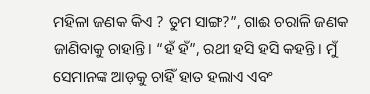ମହିଳା ଜଣକ କିଏ ? ତୁମ ସାଙ୍ଗ?”, ଗାଈ ଚରାଳି ଜଣକ ଜାଣିବାକୁ ଚାହାନ୍ତି। “ହଁ ହଁ”, ରଥୀ ହସି ହସି କହନ୍ତି। ମୁଁ ସେମାନଙ୍କ ଆଡ଼କୁ ଚାହିଁ ହାତ ହଲାଏ ଏବଂ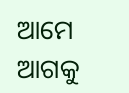ଆମେ ଆଗକୁ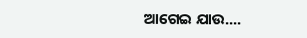ଆଗେଇ ଯାଉ....